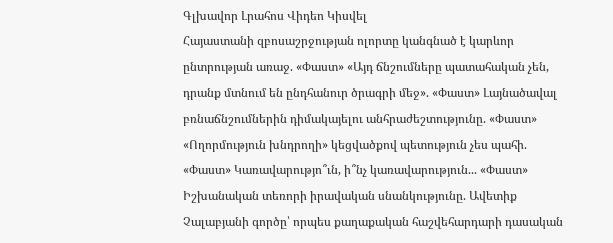Գլխավոր Լրահոս Վիդեո Կիսվել
Հայաստանի զբոսաշրջության ոլորտը կանգնած է կարևոր ընտրության առաջ. «Փաստ» «Այդ ճնշումները պատահական չեն, դրանք մտնում են ընդհանուր ծրագրի մեջ». «Փաստ» Լայնածավալ բռնաճնշումներին դիմակայելու անհրաժեշտությունը. «Փաստ» «Ողորմություն խնդրողի» կեցվածքով պետություն չես պահի. «Փաստ» Կառավարությո՞ւն, ի՞նչ կառավարություն... «Փաստ» Իշխանական տեռորի իրավական սնանկությունը. Ավետիք Չալաբյանի գործը՝ որպես քաղաքական հաշվեհարդարի դասական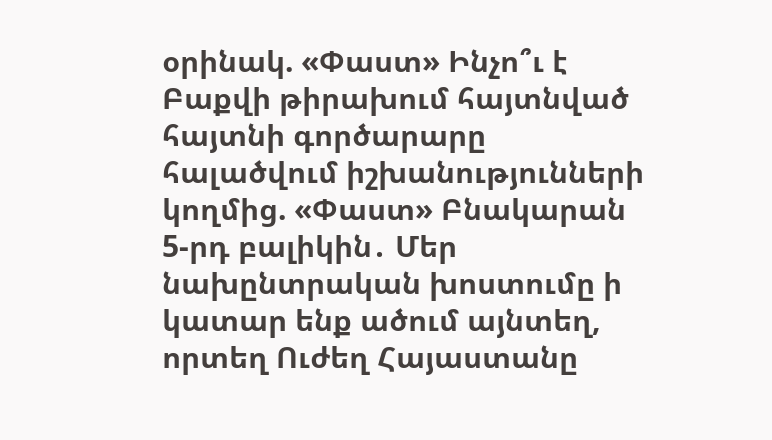օրինակ. «Փաստ» Ինչո՞ւ է Բաքվի թիրախում հայտնված հայտնի գործարարը հալածվում իշխանությունների կողմից. «Փաստ» Բնակարան 5-րդ բալիկին․ Մեր նախընտրական խոստումը ի կատար ենք ածում այնտեղ, որտեղ Ուժեղ Հայաստանը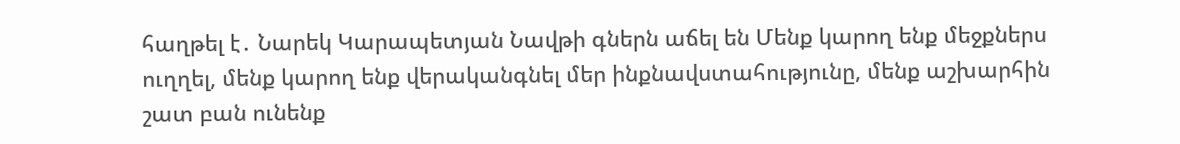հաղթել է․ Նարեկ Կարապետյան Նավթի գներն աճել են Մենք կարող ենք մեջքներս ուղղել, մենք կարող ենք վերականգնել մեր ինքնավստահությունը, մենք աշխարհին շատ բան ունենք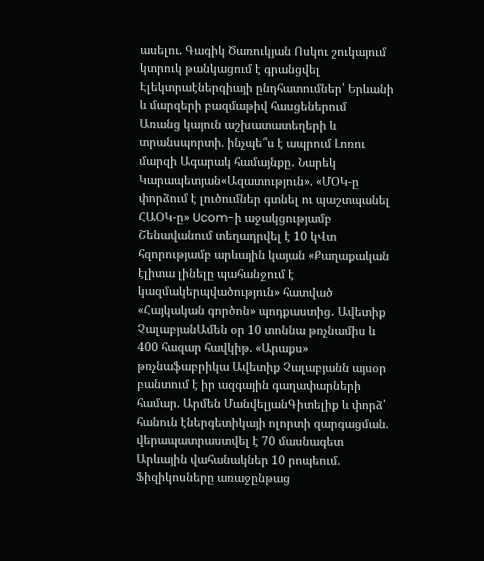ասելու. Գագիկ Ծառուկյան Ոսկու շուկայում կտրուկ թանկացում է գրանցվել Էլեկտրաէներգիայի ընդհատումներ՝ Երևանի և մարզերի բազմաթիվ հասցեներում
Առանց կայուն աշխատատեղերի և տրանսպորտի. ինչպե՞ս է ապրում Լոռու մարզի Ագարակ համայնքը․ Նարեկ Կարապետյան«Ազատություն». «ՄՕԿ-ը փորձում է լուծումներ գտնել ու պաշտպանել ՀԱՕԿ-ը» Ucom-ի աջակցությամբ Շենավանում տեղադրվել է 10 կՎտ հզորությամբ արևային կայան «Քաղաքական էլիտա լինելը պահանջում է կազմակերպվածություն» հատված «Հայկական գործոն» պոդքաստից․ Ավետիք ՉալաբյանԱմեն օր 10 տոննա թռչնամիս և 400 հազար հավկիթ. «Արաքս» թռչնաֆաբրիկա Ավետիք Չալաբյանն այսօր բանտում է իր ազգային գաղափարների համար. Արմեն ՄանվելյանԳիտելիք և փորձ՝ հանուն էներգետիկայի ոլորտի զարգացման. վերապատրաստվել է 70 մասնագետ Արևային վահանակներ 10 րոպեում. Ֆիզիկոսները առաջընթաց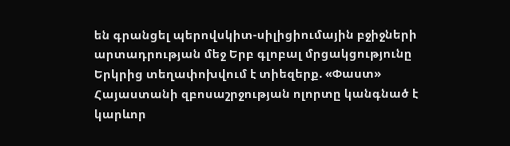են գրանցել պերովսկիտ-սիլիցիումային բջիջների արտադրության մեջ Երբ գլոբալ մրցակցությունը Երկրից տեղափոխվում է տիեզերք. «Փաստ» Հայաստանի զբոսաշրջության ոլորտը կանգնած է կարևոր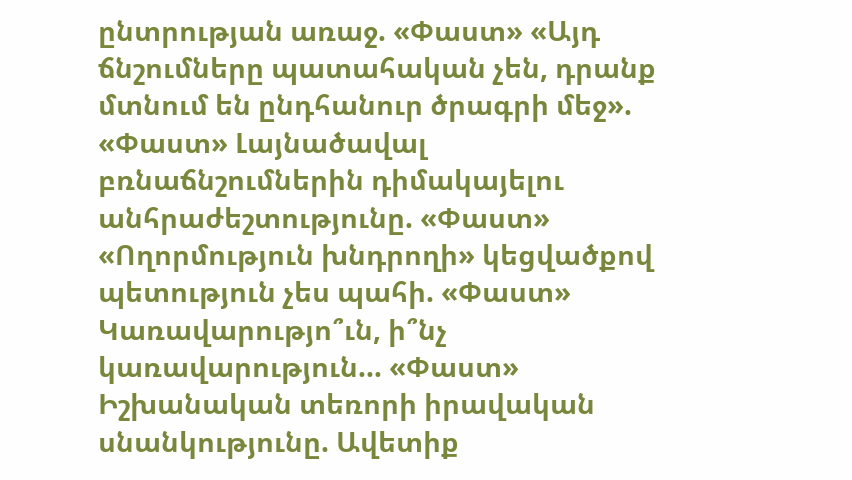ընտրության առաջ. «Փաստ» «Այդ ճնշումները պատահական չեն, դրանք մտնում են ընդհանուր ծրագրի մեջ». «Փաստ» Լայնածավալ բռնաճնշումներին դիմակայելու անհրաժեշտությունը. «Փաստ» «Ողորմություն խնդրողի» կեցվածքով պետություն չես պահի. «Փաստ» Կառավարությո՞ւն, ի՞նչ կառավարություն... «Փաստ» Իշխանական տեռորի իրավական սնանկությունը. Ավետիք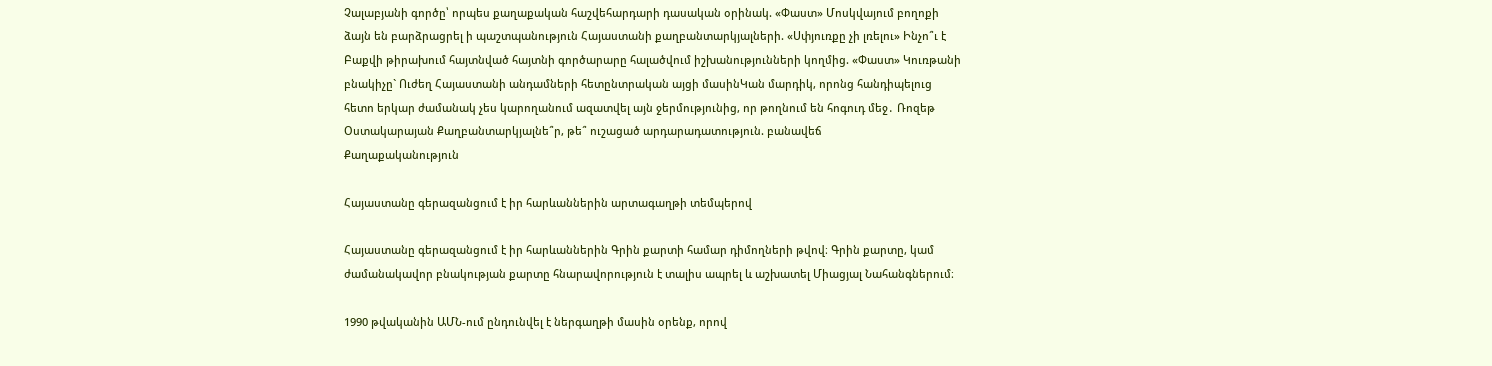Չալաբյանի գործը՝ որպես քաղաքական հաշվեհարդարի դասական օրինակ. «Փաստ» Մոսկվայում բողոքի ձայն են բարձրացրել ի պաշտպանություն Հայաստանի քաղբանտարկյալների. «Սփյուռքը չի լռելու» Ինչո՞ւ է Բաքվի թիրախում հայտնված հայտնի գործարարը հալածվում իշխանությունների կողմից. «Փաստ» Կուռթանի բնակիչը` Ուժեղ Հայաստանի անդամների հետընտրական այցի մասինԿան մարդիկ, որոնց հանդիպելուց հետո երկար ժամանակ չես կարողանում ազատվել այն ջերմությունից, որ թողնում են հոգուդ մեջ․ Ռոզեթ Օստակարայան Քաղբանտարկյալնե՞ր, թե՞ ուշացած արդարադատություն. բանավեճ
Քաղաքականություն

Հայաստանը գերազանցում է իր հարևաններին արտագաղթի տեմպերով

Հայաստանը գերազանցում է իր հարևաններին Գրին քարտի համար դիմողների թվով։ Գրին քարտը, կամ ժամանակավոր բնակության քարտը հնարավորություն է տալիս ապրել և աշխատել Միացյալ Նահանգներում։

1990 թվականին ԱՄՆ-ում ընդունվել է ներգաղթի մասին օրենք, որով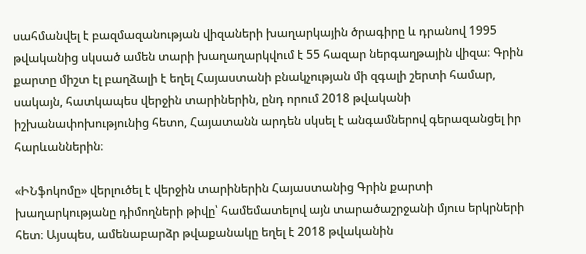սահմանվել է բազմազանության վիզաների խաղարկային ծրագիրը և դրանով 1995 թվականից սկսած ամեն տարի խաղաղարկվում է 55 հազար ներգաղթային վիզա։ Գրին քարտը միշտ էլ բաղձալի է եղել Հայաստանի բնակչության մի զգալի շերտի համար, սակայն, հատկապես վերջին տարիներին, ընդ որում 2018 թվականի իշխանափոխությունից հետո, Հայատանն արդեն սկսել է անգամներով գերազանցել իր հարևաններին։

«ԻՆֆոկոմը» վերլուծել է վերջին տարիներին Հայաստանից Գրին քարտի խաղարկությանը դիմողների թիվը՝ համեմատելով այն տարածաշրջանի մյուս երկրների հետ։ Այսպես, ամենաբարձր թվաքանակը եղել է 2018 թվականին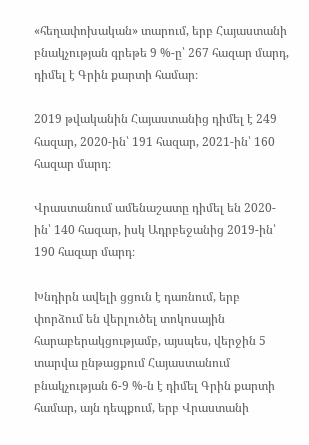«հեղափոխական» տարում, երբ Հայաստանի բնակչության գրեթե 9 %-ը՝ 267 հազար մարդ, դիմել է Գրին քարտի համար։

2019 թվականին Հայաստանից դիմել է 249 հազար, 2020-ին՝ 191 հազար, 2021-ին՝ 160 հազար մարդ։

Վրաստանում ամենաշատը դիմել են 2020-ին՝ 140 հազար, իսկ Ադրբեջանից 2019-ին՝ 190 հազար մարդ։

Խնդիրն ավելի ցցուն է դառնում, երբ փորձում են վերլուծել տոկոսային հարաբերակցությամբ, այսպես, վերջին 5 տարվա ընթացքում Հայաստանում բնակչության 6-9 %-ն է դիմել Գրին քարտի համար, այն դեպքում, երբ Վրաստանի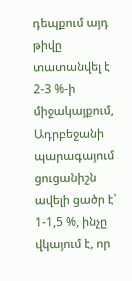դեպքում այդ թիվը տատանվել է 2-3 %-ի միջակայքում, Ադրբեջանի պարագայում ցուցանիշն ավելի ցածր է՝ 1-1,5 %, ինչը վկայում է, որ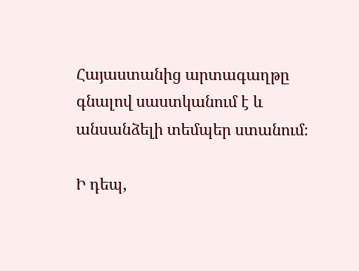Հայաստանից արտագաղթը գնալով սաստկանում է և անսանձելի տեմպեր ստանում։

Ի դեպ,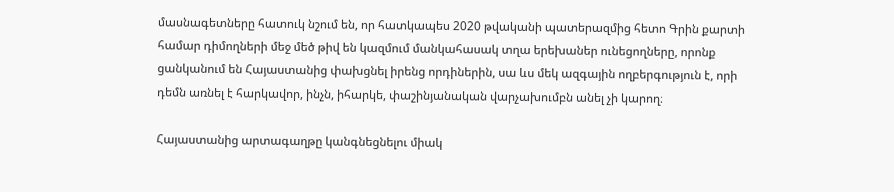մասնագետները հատուկ նշում են, որ հատկապես 2020 թվականի պատերազմից հետո Գրին քարտի համար դիմողների մեջ մեծ թիվ են կազմում մանկահասակ տղա երեխաներ ունեցողները, որոնք ցանկանում են Հայաստանից փախցնել իրենց որդիներին, սա ևս մեկ ազգային ողբերգություն է, որի դեմն առնել է հարկավոր, ինչն, իհարկե, փաշինյանական վարչախումբն անել չի կարող։

Հայաստանից արտագաղթը կանգնեցնելու միակ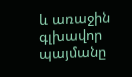և առաջին գլխավոր պայմանը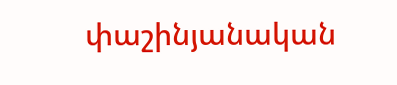փաշինյանական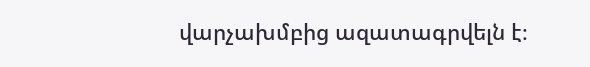վարչախմբից ազատագրվելն է։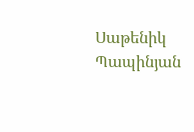Սաթենիկ Պապինյան